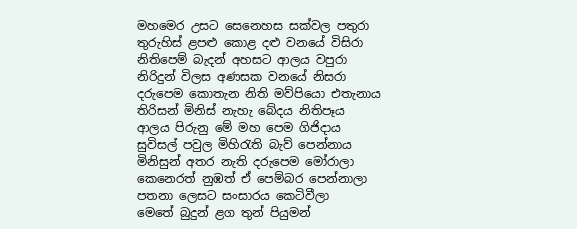මහමෙර උසට සෙනෙහස සක්වල පතුරා
තුරුහිස් ළපළු කොළ දළු වනයේ විසිරා
නිතිපෙම් බැදන් අහසට ආලය වපුරා
නිරිදුන් විලස අණසක වනයේ නිසරා
දරුපෙම කොතැන නිති මව්පියො එතැනාය
තිරිසන් මිනිස් නැහැ බේදය නිතිපෑය
ආලය පිරුනු මේ මහ පෙම ගිජිදාය
සුවිසල් පවුල මිහිරැති බැව් පෙන්නාය
මිනිසුන් අතර නැති දරුපෙම මෝරාලා
කෙනෙරත් නුඹත් ඒ පෙම්බර පෙන්නාලා
පතනා ලෙසට සංසාරය කෙටිවීලා
මෙතේ බුදුන් ළග තුන් පියුමන්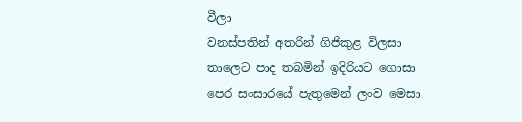වීලා
වනස්පතින් අතරින් ගිජිකුළ විලසා
තාලෙට පාද තබමින් ඉදිරියට ගොසා
පෙර සංසාරයේ පැතුමෙන් ලංව මෙසා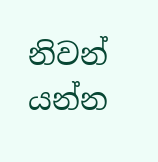නිවන් යන්න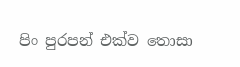පිං පුරපන් එක්ව තොසා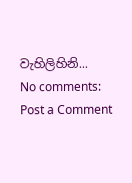වැහිලිහිනි...
No comments:
Post a Comment